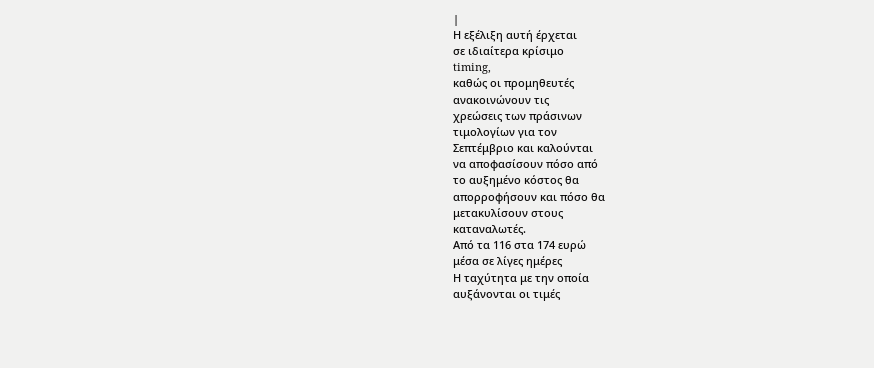|
Η εξέλιξη αυτή έρχεται
σε ιδιαίτερα κρίσιμο
timing,
καθώς οι προμηθευτές
ανακοινώνουν τις
χρεώσεις των πράσινων
τιμολογίων για τον
Σεπτέμβριο και καλούνται
να αποφασίσουν πόσο από
το αυξημένο κόστος θα
απορροφήσουν και πόσο θα
μετακυλίσουν στους
καταναλωτές.
Από τα 116 στα 174 ευρώ
μέσα σε λίγες ημέρες
Η ταχύτητα με την οποία
αυξάνονται οι τιμές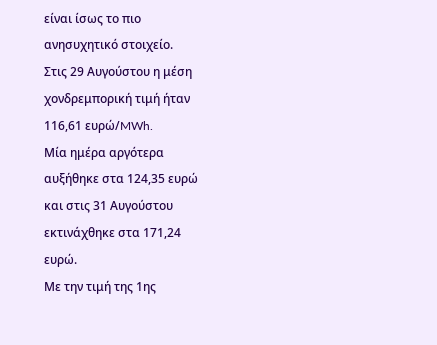είναι ίσως το πιο
ανησυχητικό στοιχείο.
Στις 29 Αυγούστου η μέση
χονδρεμπορική τιμή ήταν
116,61 ευρώ/MWh.
Μία ημέρα αργότερα
αυξήθηκε στα 124,35 ευρώ
και στις 31 Αυγούστου
εκτινάχθηκε στα 171,24
ευρώ.
Με την τιμή της 1ης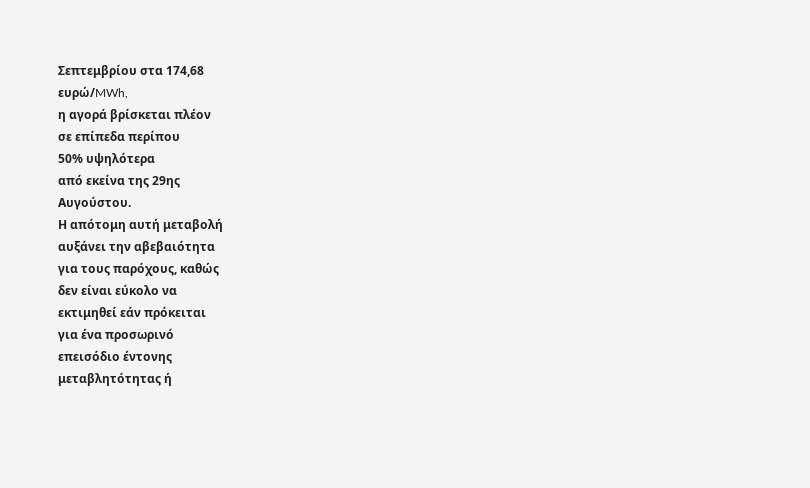Σεπτεμβρίου στα 174,68
ευρώ/MWh,
η αγορά βρίσκεται πλέον
σε επίπεδα περίπου
50% υψηλότερα
από εκείνα της 29ης
Αυγούστου.
Η απότομη αυτή μεταβολή
αυξάνει την αβεβαιότητα
για τους παρόχους, καθώς
δεν είναι εύκολο να
εκτιμηθεί εάν πρόκειται
για ένα προσωρινό
επεισόδιο έντονης
μεταβλητότητας ή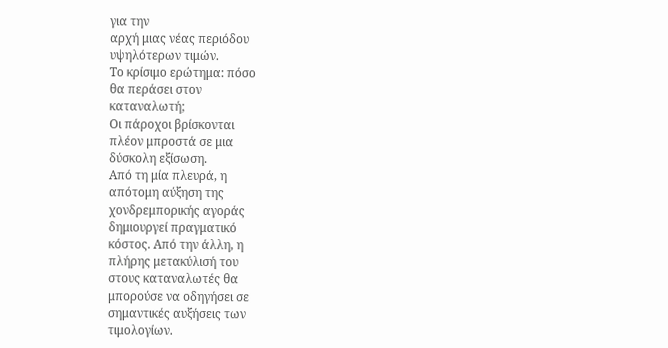για την
αρχή μιας νέας περιόδου
υψηλότερων τιμών.
Το κρίσιμο ερώτημα: πόσο
θα περάσει στον
καταναλωτή;
Οι πάροχοι βρίσκονται
πλέον μπροστά σε μια
δύσκολη εξίσωση.
Από τη μία πλευρά, η
απότομη αύξηση της
χονδρεμπορικής αγοράς
δημιουργεί πραγματικό
κόστος. Από την άλλη, η
πλήρης μετακύλισή του
στους καταναλωτές θα
μπορούσε να οδηγήσει σε
σημαντικές αυξήσεις των
τιμολογίων.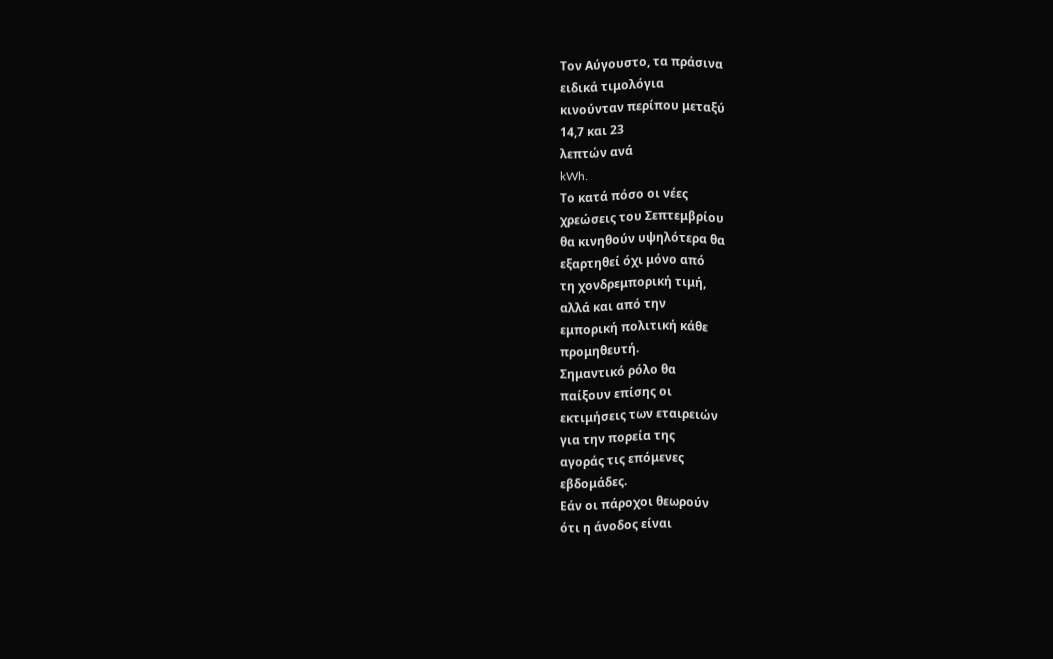Τον Αύγουστο, τα πράσινα
ειδικά τιμολόγια
κινούνταν περίπου μεταξύ
14,7 και 23
λεπτών ανά
kWh.
Το κατά πόσο οι νέες
χρεώσεις του Σεπτεμβρίου
θα κινηθούν υψηλότερα θα
εξαρτηθεί όχι μόνο από
τη χονδρεμπορική τιμή,
αλλά και από την
εμπορική πολιτική κάθε
προμηθευτή.
Σημαντικό ρόλο θα
παίξουν επίσης οι
εκτιμήσεις των εταιρειών
για την πορεία της
αγοράς τις επόμενες
εβδομάδες.
Εάν οι πάροχοι θεωρούν
ότι η άνοδος είναι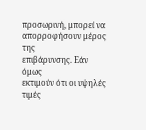προσωρινή, μπορεί να
απορροφήσουν μέρος της
επιβάρυνσης. Εάν όμως
εκτιμούν ότι οι υψηλές
τιμές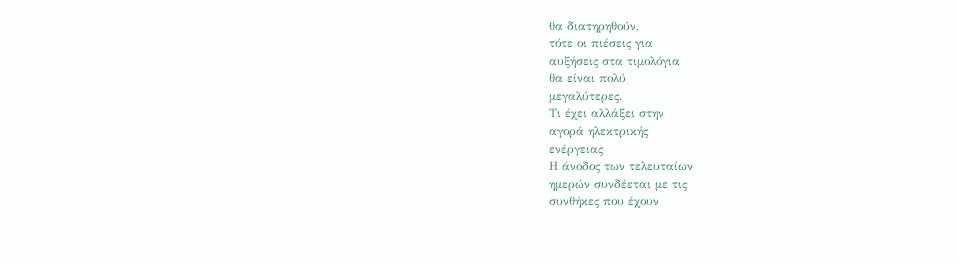θα διατηρηθούν,
τότε οι πιέσεις για
αυξήσεις στα τιμολόγια
θα είναι πολύ
μεγαλύτερες.
Τι έχει αλλάξει στην
αγορά ηλεκτρικής
ενέργειας
Η άνοδος των τελευταίων
ημερών συνδέεται με τις
συνθήκες που έχουν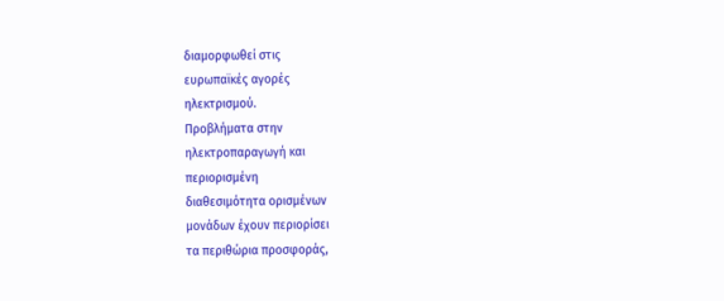διαμορφωθεί στις
ευρωπαϊκές αγορές
ηλεκτρισμού.
Προβλήματα στην
ηλεκτροπαραγωγή και
περιορισμένη
διαθεσιμότητα ορισμένων
μονάδων έχουν περιορίσει
τα περιθώρια προσφοράς,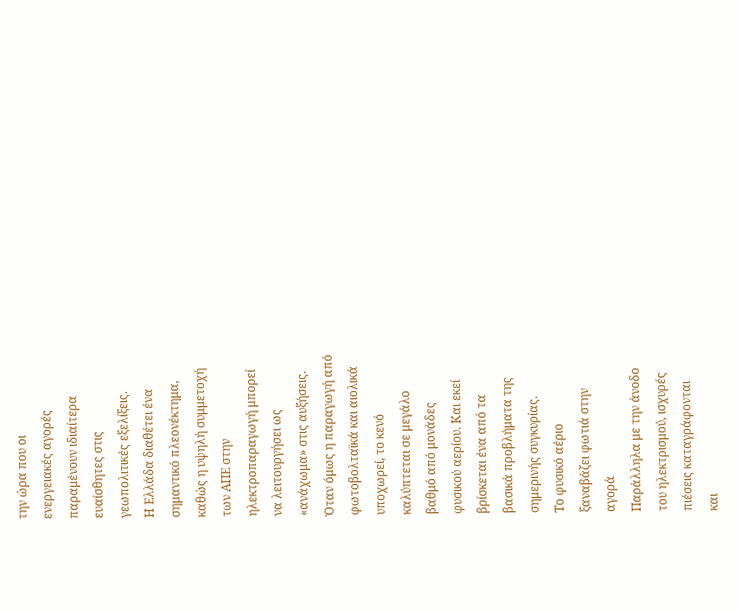την ώρα που οι
ενεργειακές αγορές
παραμένουν ιδιαίτερα
ευαίσθητες στις
γεωπολιτικές εξελίξεις.
Η Ελλάδα διαθέτει ένα
σημαντικό πλεονέκτημα,
καθώς η υψηλή συμμετοχή
των ΑΠΕ στην
ηλεκτροπαραγωγή μπορεί
να λειτουργήσει ως
«ανάχωμα» στις αυξήσεις.
Όταν όμως η παραγωγή από
φωτοβολταϊκά και αιολικά
υποχωρεί, το κενό
καλύπτεται σε μεγάλο
βαθμό από μονάδες
φυσικού αερίου. Και εκεί
βρίσκεται ένα από τα
βασικά προβλήματα της
σημερινής συγκυρίας.
Το φυσικό αέριο
ξαναβάζει φωτιά στην
αγορά
Παράλληλα με την άνοδο
του ηλεκτρισμού, ισχυρές
πιέσεις καταγράφονται
και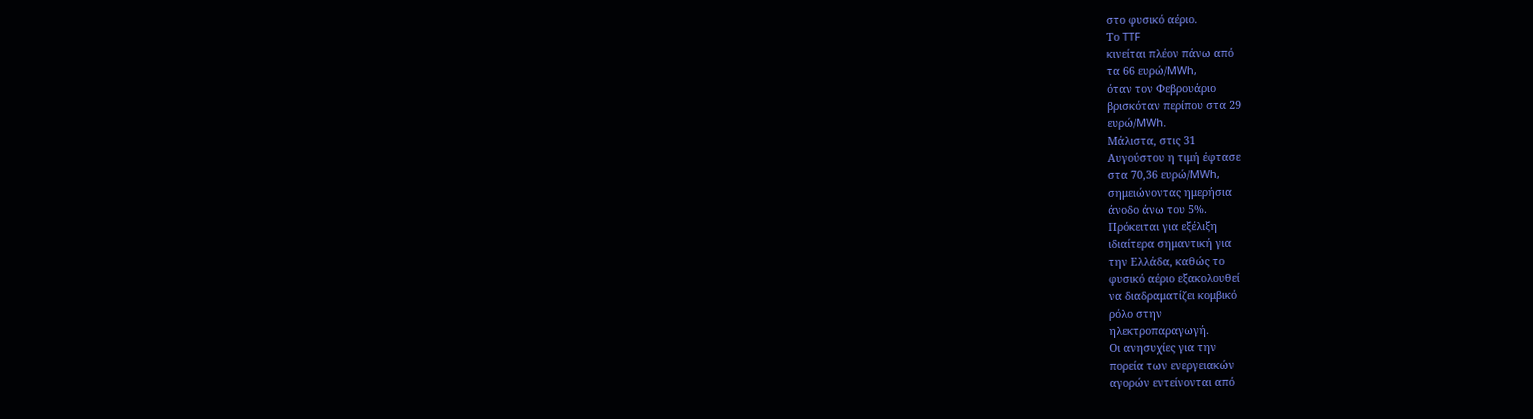στο φυσικό αέριο.
Το TTF
κινείται πλέον πάνω από
τα 66 ευρώ/MWh,
όταν τον Φεβρουάριο
βρισκόταν περίπου στα 29
ευρώ/MWh.
Μάλιστα, στις 31
Αυγούστου η τιμή έφτασε
στα 70,36 ευρώ/MWh,
σημειώνοντας ημερήσια
άνοδο άνω του 5%.
Πρόκειται για εξέλιξη
ιδιαίτερα σημαντική για
την Ελλάδα, καθώς το
φυσικό αέριο εξακολουθεί
να διαδραματίζει κομβικό
ρόλο στην
ηλεκτροπαραγωγή.
Οι ανησυχίες για την
πορεία των ενεργειακών
αγορών εντείνονται από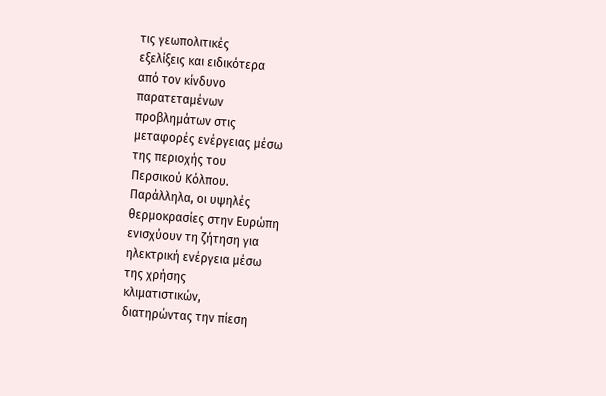τις γεωπολιτικές
εξελίξεις και ειδικότερα
από τον κίνδυνο
παρατεταμένων
προβλημάτων στις
μεταφορές ενέργειας μέσω
της περιοχής του
Περσικού Κόλπου.
Παράλληλα, οι υψηλές
θερμοκρασίες στην Ευρώπη
ενισχύουν τη ζήτηση για
ηλεκτρική ενέργεια μέσω
της χρήσης
κλιματιστικών,
διατηρώντας την πίεση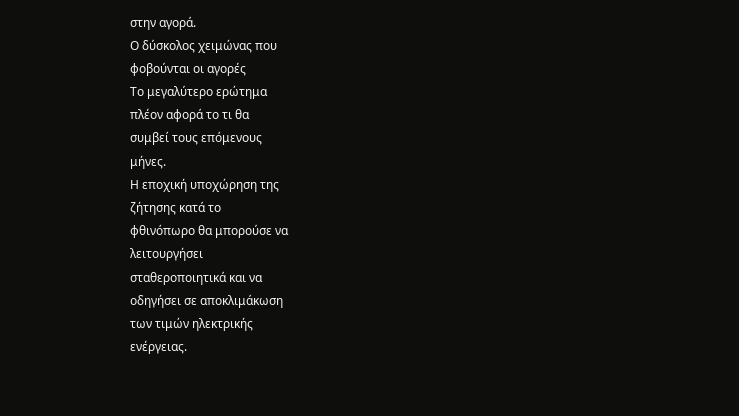στην αγορά.
Ο δύσκολος χειμώνας που
φοβούνται οι αγορές
Το μεγαλύτερο ερώτημα
πλέον αφορά το τι θα
συμβεί τους επόμενους
μήνες.
Η εποχική υποχώρηση της
ζήτησης κατά το
φθινόπωρο θα μπορούσε να
λειτουργήσει
σταθεροποιητικά και να
οδηγήσει σε αποκλιμάκωση
των τιμών ηλεκτρικής
ενέργειας.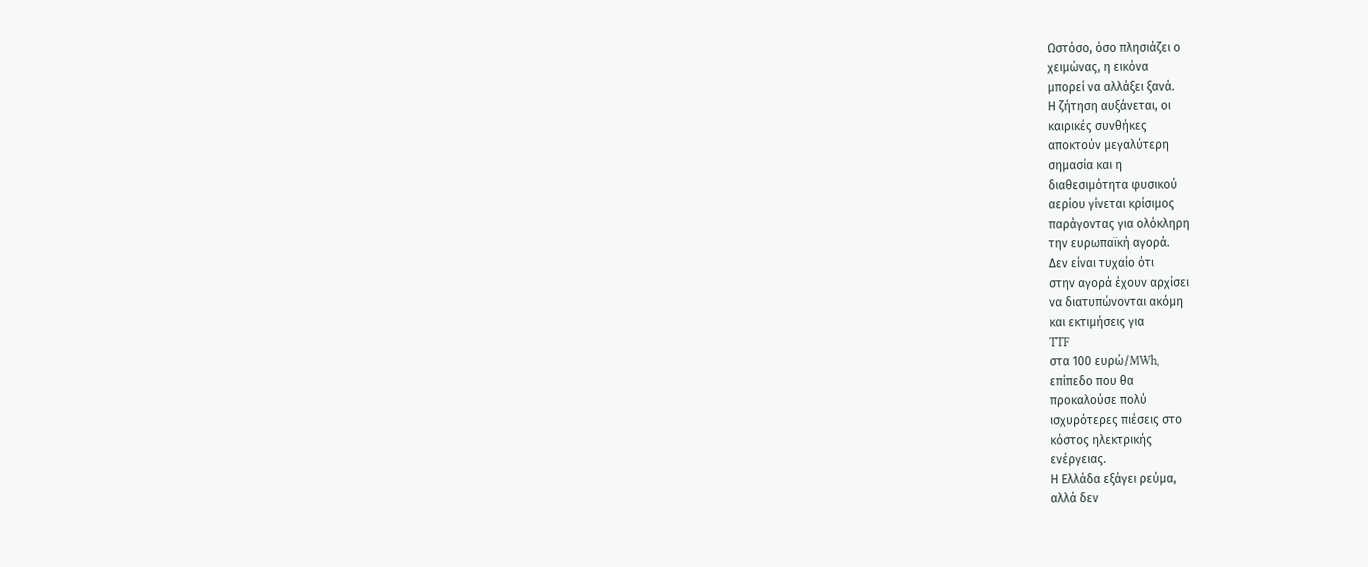Ωστόσο, όσο πλησιάζει ο
χειμώνας, η εικόνα
μπορεί να αλλάξει ξανά.
Η ζήτηση αυξάνεται, οι
καιρικές συνθήκες
αποκτούν μεγαλύτερη
σημασία και η
διαθεσιμότητα φυσικού
αερίου γίνεται κρίσιμος
παράγοντας για ολόκληρη
την ευρωπαϊκή αγορά.
Δεν είναι τυχαίο ότι
στην αγορά έχουν αρχίσει
να διατυπώνονται ακόμη
και εκτιμήσεις για
TTF
στα 100 ευρώ/MWh,
επίπεδο που θα
προκαλούσε πολύ
ισχυρότερες πιέσεις στο
κόστος ηλεκτρικής
ενέργειας.
Η Ελλάδα εξάγει ρεύμα,
αλλά δεν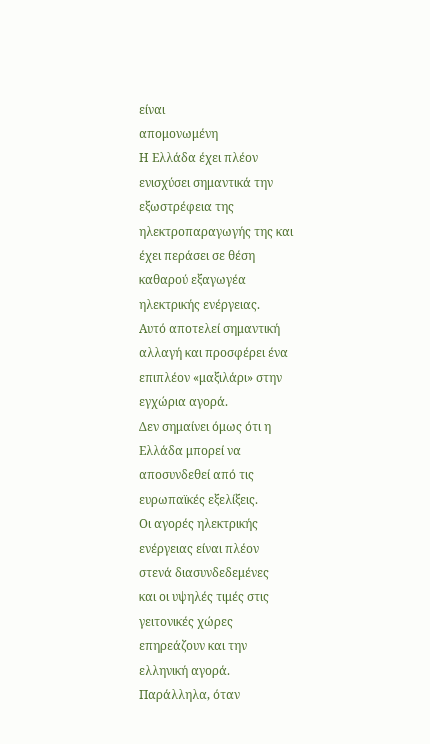είναι
απομονωμένη
Η Ελλάδα έχει πλέον
ενισχύσει σημαντικά την
εξωστρέφεια της
ηλεκτροπαραγωγής της και
έχει περάσει σε θέση
καθαρού εξαγωγέα
ηλεκτρικής ενέργειας.
Αυτό αποτελεί σημαντική
αλλαγή και προσφέρει ένα
επιπλέον «μαξιλάρι» στην
εγχώρια αγορά.
Δεν σημαίνει όμως ότι η
Ελλάδα μπορεί να
αποσυνδεθεί από τις
ευρωπαϊκές εξελίξεις.
Οι αγορές ηλεκτρικής
ενέργειας είναι πλέον
στενά διασυνδεδεμένες
και οι υψηλές τιμές στις
γειτονικές χώρες
επηρεάζουν και την
ελληνική αγορά.
Παράλληλα, όταν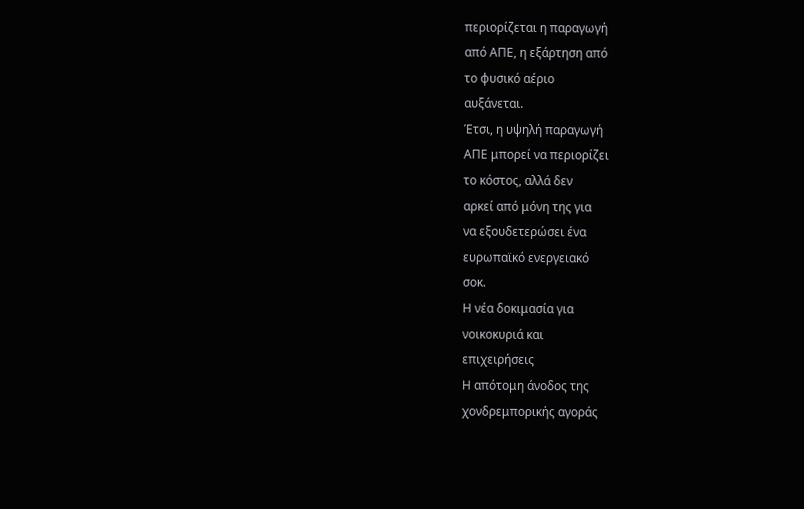περιορίζεται η παραγωγή
από ΑΠΕ, η εξάρτηση από
το φυσικό αέριο
αυξάνεται.
Έτσι, η υψηλή παραγωγή
ΑΠΕ μπορεί να περιορίζει
το κόστος, αλλά δεν
αρκεί από μόνη της για
να εξουδετερώσει ένα
ευρωπαϊκό ενεργειακό
σοκ.
Η νέα δοκιμασία για
νοικοκυριά και
επιχειρήσεις
Η απότομη άνοδος της
χονδρεμπορικής αγοράς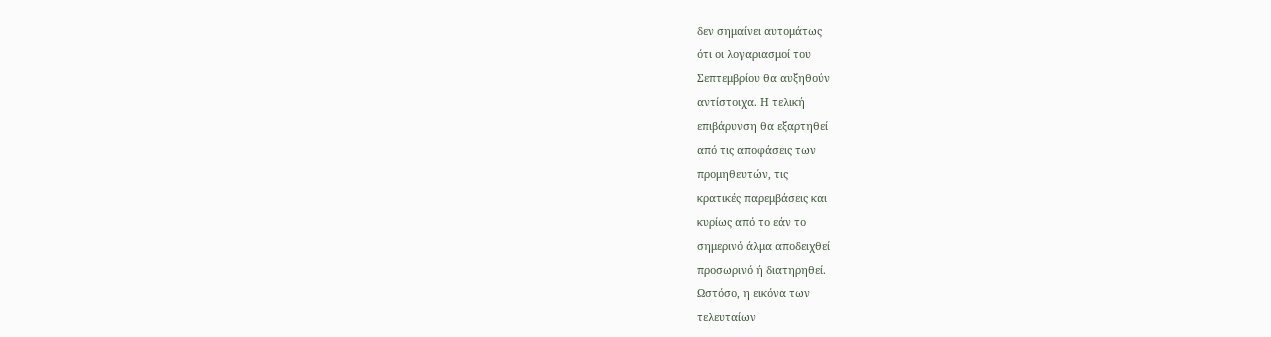δεν σημαίνει αυτομάτως
ότι οι λογαριασμοί του
Σεπτεμβρίου θα αυξηθούν
αντίστοιχα. Η τελική
επιβάρυνση θα εξαρτηθεί
από τις αποφάσεις των
προμηθευτών, τις
κρατικές παρεμβάσεις και
κυρίως από το εάν το
σημερινό άλμα αποδειχθεί
προσωρινό ή διατηρηθεί.
Ωστόσο, η εικόνα των
τελευταίων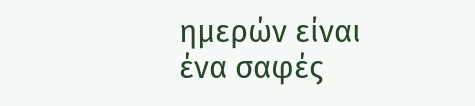ημερών είναι
ένα σαφές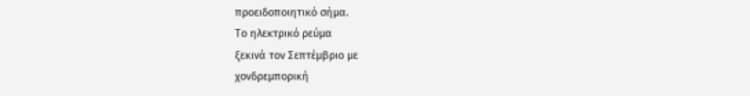προειδοποιητικό σήμα.
Το ηλεκτρικό ρεύμα
ξεκινά τον Σεπτέμβριο με
χονδρεμπορική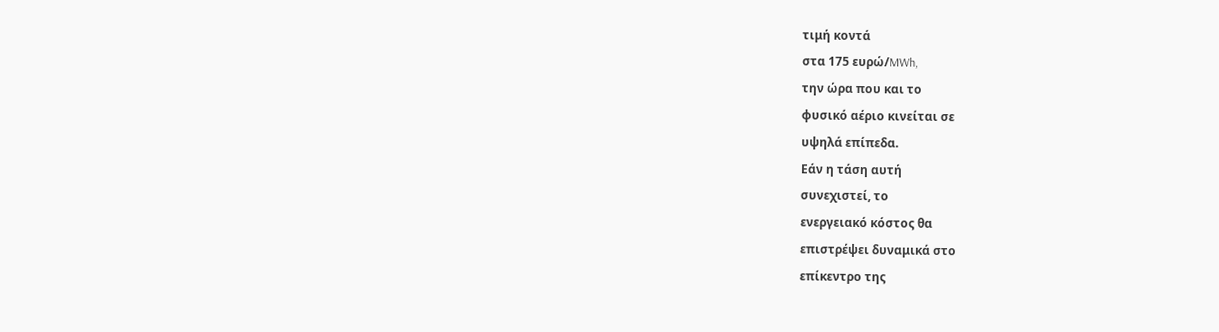τιμή κοντά
στα 175 ευρώ/MWh,
την ώρα που και το
φυσικό αέριο κινείται σε
υψηλά επίπεδα.
Εάν η τάση αυτή
συνεχιστεί, το
ενεργειακό κόστος θα
επιστρέψει δυναμικά στο
επίκεντρο της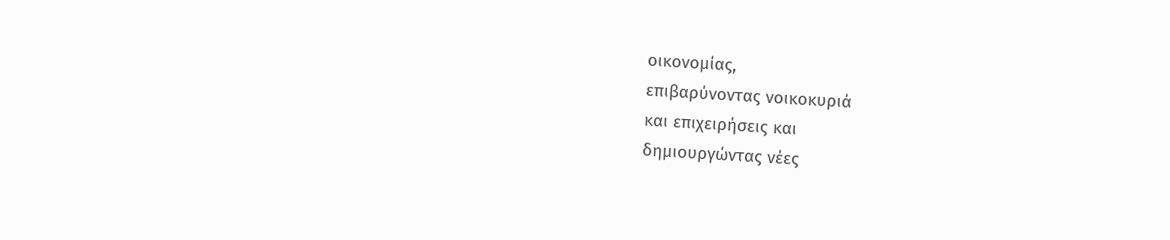οικονομίας,
επιβαρύνοντας νοικοκυριά
και επιχειρήσεις και
δημιουργώντας νέες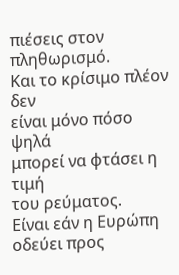πιέσεις στον πληθωρισμό.
Και το κρίσιμο πλέον δεν
είναι μόνο πόσο ψηλά
μπορεί να φτάσει η τιμή
του ρεύματος.
Είναι εάν η Ευρώπη
οδεύει προς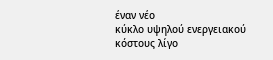έναν νέο
κύκλο υψηλού ενεργειακού
κόστους λίγο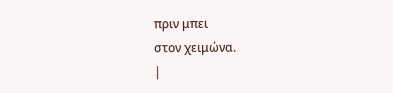πριν μπει
στον χειμώνα.
|